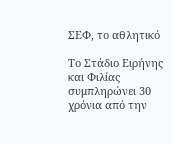ΣΕΦ, το αθλητικό

Το Στάδιο Ειρήνης και Φιλίας συμπληρώνει 30 χρόνια από την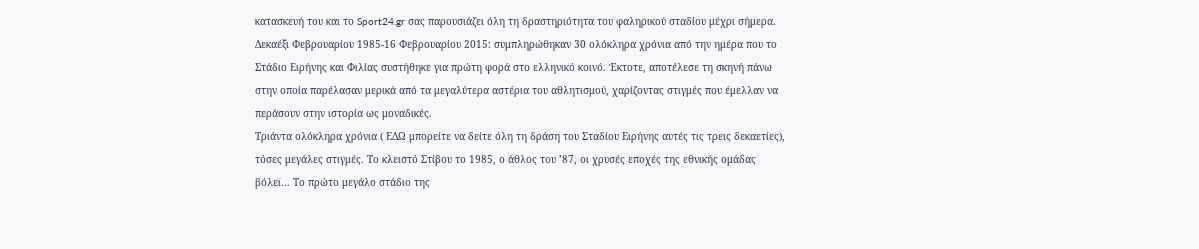κατασκευή του και το Sport24.gr σας παρουσιάζει όλη τη δραστηριότητα του φαληρικού σταδίου μέχρι σήμερα.
Δεκαέξι Φεβρουαρίου 1985-16 Φεβρουαρίου 2015: συμπληρώθηκαν 30 ολόκληρα χρόνια από την ημέρα που το Στάδιο Ειρήνης και Φιλίας συστήθηκε για πρώτη φορά στο ελληνικό κοινό. Έκτοτε, αποτέλεσε τη σκηνή πάνω στην οποία παρέλασαν μερικά από τα μεγαλύτερα αστέρια του αθλητισμού, χαρίζοντας στιγμές που έμελλαν να περάσουν στην ιστορία ως μοναδικές.
Τριάντα ολόκληρα χρόνια ( ΕΔΩ μπορείτε να δείτε όλη τη δράση του Σταδίου Ειρήνης αυτές τις τρεις δεκαετίες), τόσες μεγάλες στιγμές. Το κλειστό Στίβου το 1985, ο άθλος του ’87, οι χρυσές εποχές της εθνικής ομάδας βόλεϊ… Το πρώτο μεγάλο στάδιο της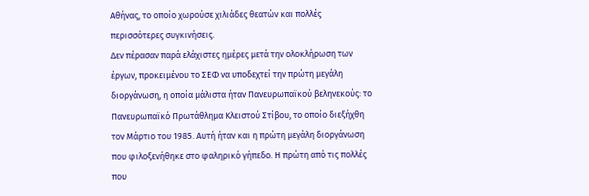Αθήνας, το οποίο χωρούσε χιλιάδες θεατών και πολλές περισσότερες συγκινήσεις.
Δεν πέρασαν παρά ελάχιστες ημέρες μετά την ολοκλήρωση των έργων, προκειμένου το ΣΕΦ να υποδεχτεί την πρώτη μεγάλη διοργάνωση, η οποία μάλιστα ήταν Πανευρωπαϊκού βεληνεκούς: το Πανευρωπαϊκό Πρωτάθλημα Κλειστού Στίβου, το οποίο διεξήχθη τον Μάρτιο του 1985. Αυτή ήταν και η πρώτη μεγάλη διοργάνωση που φιλοξενήθηκε στο φαληρικό γήπεδο. Η πρώτη από τις πολλές που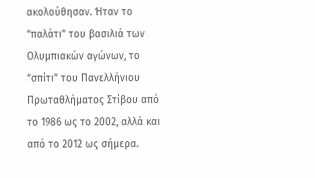ακολούθησαν. Ήταν το “παλάτι” του βασιλιά των Ολυμπιακών αγώνων, το “σπίτι” του Πανελλήνιου Πρωταθλήματος Στίβου από το 1986 ως το 2002, αλλά και από το 2012 ως σήμερα.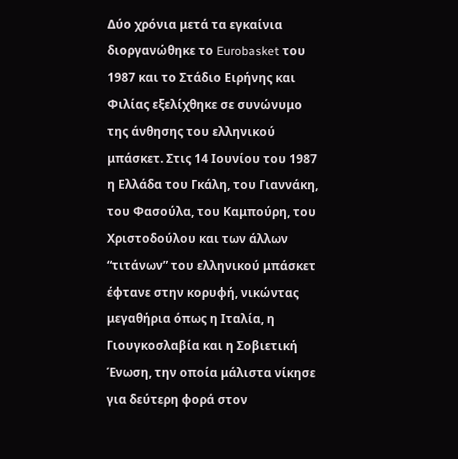Δύο χρόνια μετά τα εγκαίνια διοργανώθηκε το Eurobasket του 1987 και το Στάδιο Ειρήνης και Φιλίας εξελίχθηκε σε συνώνυμο της άνθησης του ελληνικού μπάσκετ. Στις 14 Ιουνίου του 1987 η Ελλάδα του Γκάλη, του Γιαννάκη, του Φασούλα, του Καμπούρη, του Χριστοδούλου και των άλλων “τιτάνων” του ελληνικού μπάσκετ έφτανε στην κορυφή, νικώντας μεγαθήρια όπως η Ιταλία, η Γιουγκοσλαβία και η Σοβιετική Ένωση, την οποία μάλιστα νίκησε για δεύτερη φορά στον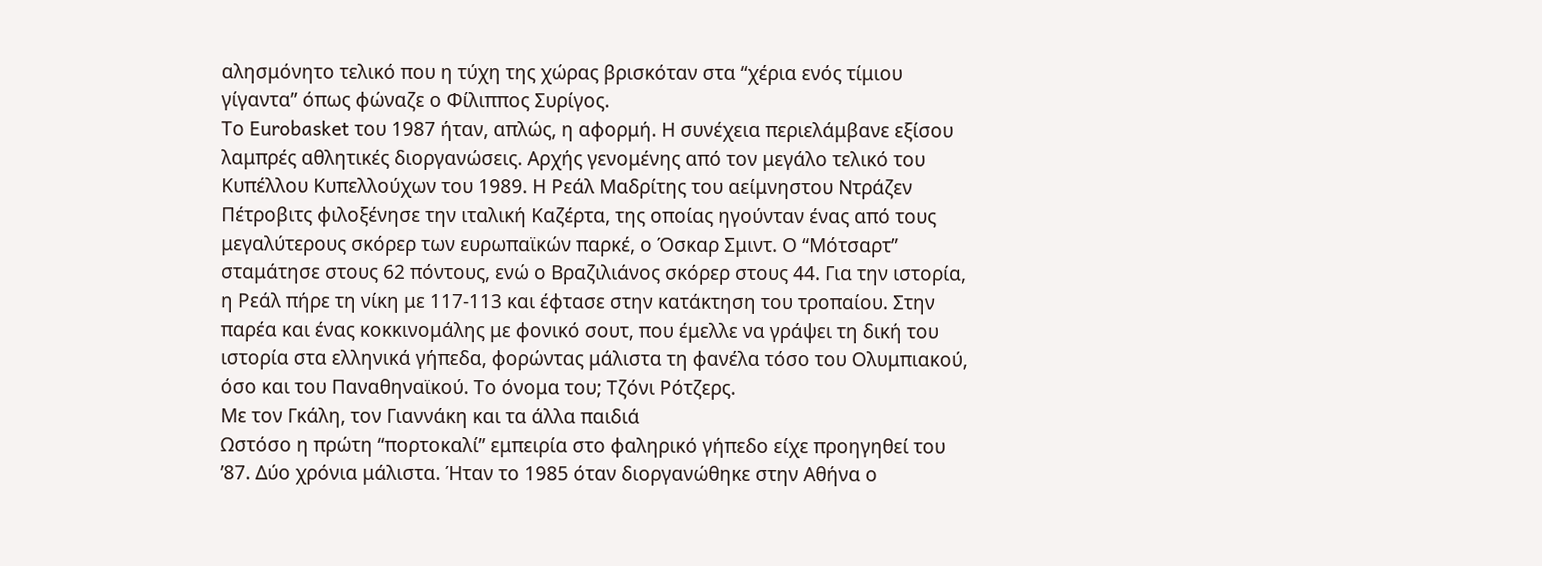αλησμόνητο τελικό που η τύχη της χώρας βρισκόταν στα “χέρια ενός τίμιου γίγαντα” όπως φώναζε ο Φίλιππος Συρίγος.
Το Eurobasket του 1987 ήταν, απλώς, η αφορμή. Η συνέχεια περιελάμβανε εξίσου λαμπρές αθλητικές διοργανώσεις. Αρχής γενομένης από τον μεγάλο τελικό του Κυπέλλου Κυπελλούχων του 1989. Η Ρεάλ Μαδρίτης του αείμνηστου Ντράζεν Πέτροβιτς φιλοξένησε την ιταλική Καζέρτα, της οποίας ηγούνταν ένας από τους μεγαλύτερους σκόρερ των ευρωπαϊκών παρκέ, ο Όσκαρ Σμιντ. Ο “Μότσαρτ” σταμάτησε στους 62 πόντους, ενώ ο Βραζιλιάνος σκόρερ στους 44. Για την ιστορία, η Ρεάλ πήρε τη νίκη με 117-113 και έφτασε στην κατάκτηση του τροπαίου. Στην παρέα και ένας κοκκινομάλης με φονικό σουτ, που έμελλε να γράψει τη δική του ιστορία στα ελληνικά γήπεδα, φορώντας μάλιστα τη φανέλα τόσο του Ολυμπιακού, όσο και του Παναθηναϊκού. Το όνομα του; Τζόνι Ρότζερς.
Με τον Γκάλη, τον Γιαννάκη και τα άλλα παιδιά
Ωστόσο η πρώτη “πορτοκαλί” εμπειρία στο φαληρικό γήπεδο είχε προηγηθεί του ’87. Δύο χρόνια μάλιστα. Ήταν το 1985 όταν διοργανώθηκε στην Αθήνα ο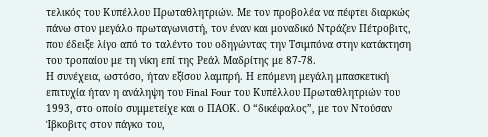τελικός του Κυπέλλου Πρωταθλητριών. Με τον προβολέα να πέφτει διαρκώς πάνω στον μεγάλο πρωταγωνιστή, τον έναν και μοναδικό Ντράζεν Πέτροβιτς, που έδειξε λίγο από το ταλέντο του οδηγώντας την Τσιμπόνα στην κατάκτηση του τροπαίου με τη νίκη επί της Ρεάλ Μαδρίτης με 87-78.
Η συνέχεια, ωστόσο, ήταν εξίσου λαμπρή. Η επόμενη μεγάλη μπασκετική επιτυχία ήταν η ανάληψη του Final Four του Κυπέλλου Πρωταθλητριών του 1993, στο οποίο συμμετείχε και ο ΠΑΟΚ. Ο “δικέφαλος”, με τον Ντούσαν Ίβκοβιτς στον πάγκο του,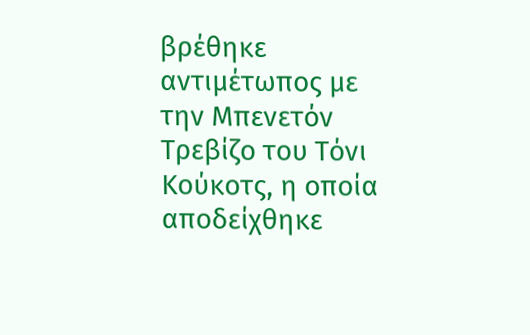βρέθηκε αντιμέτωπος με την Μπενετόν Τρεβίζο του Τόνι Κούκοτς, η οποία αποδείχθηκε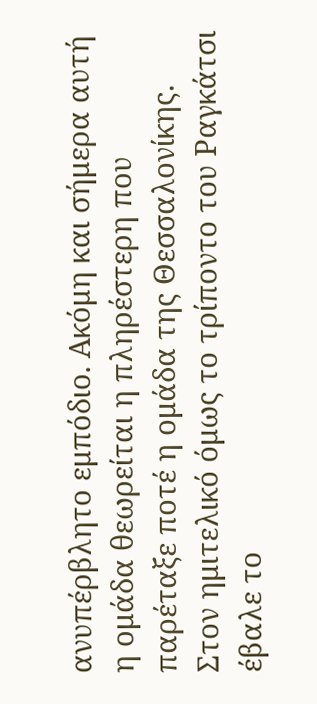ανυπέρβλητο εμπόδιο. Ακόμη και σήμερα αυτή η ομάδα θεωρείται η πληρέστερη που παρέταξε ποτέ η ομάδα της Θεσσαλονίκης. Στον ημιτελικό όμως το τρίποντο του Ραγκάτσι έβαλε το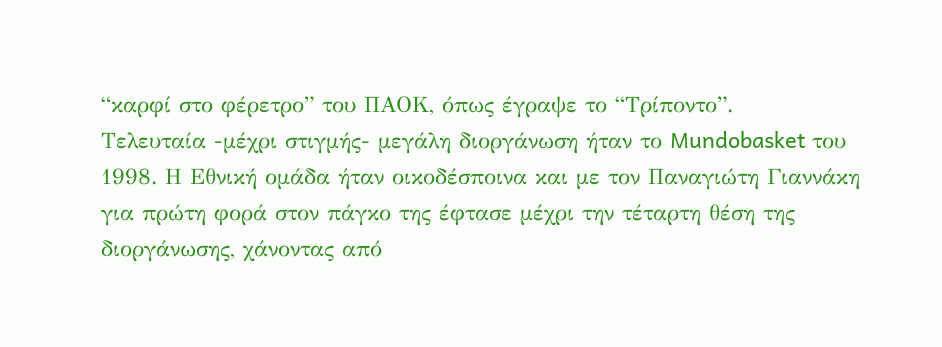“καρφί στο φέρετρο” του ΠΑΟΚ, όπως έγραψε το “Τρίποντο”.
Τελευταία -μέχρι στιγμής- μεγάλη διοργάνωση ήταν το Mundobasket του 1998. Η Εθνική ομάδα ήταν οικοδέσποινα και με τον Παναγιώτη Γιαννάκη για πρώτη φορά στον πάγκο της έφτασε μέχρι την τέταρτη θέση της διοργάνωσης, χάνοντας από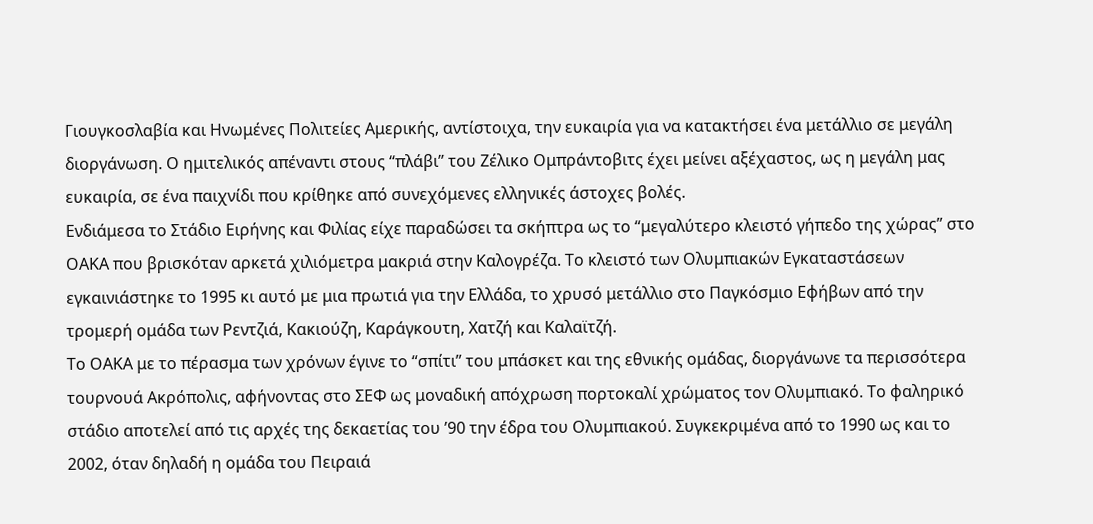Γιουγκοσλαβία και Ηνωμένες Πολιτείες Αμερικής, αντίστοιχα, την ευκαιρία για να κατακτήσει ένα μετάλλιο σε μεγάλη διοργάνωση. Ο ημιτελικός απέναντι στους “πλάβι” του Ζέλικο Ομπράντοβιτς έχει μείνει αξέχαστος, ως η μεγάλη μας ευκαιρία, σε ένα παιχνίδι που κρίθηκε από συνεχόμενες ελληνικές άστοχες βολές.
Ενδιάμεσα το Στάδιο Ειρήνης και Φιλίας είχε παραδώσει τα σκήπτρα ως το “μεγαλύτερο κλειστό γήπεδο της χώρας” στο ΟΑΚΑ που βρισκόταν αρκετά χιλιόμετρα μακριά στην Καλογρέζα. Το κλειστό των Ολυμπιακών Εγκαταστάσεων εγκαινιάστηκε το 1995 κι αυτό με μια πρωτιά για την Ελλάδα, το χρυσό μετάλλιο στο Παγκόσμιο Εφήβων από την τρομερή ομάδα των Ρεντζιά, Κακιούζη, Καράγκουτη, Χατζή και Καλαϊτζή.
Το ΟΑΚΑ με το πέρασμα των χρόνων έγινε το “σπίτι” του μπάσκετ και της εθνικής ομάδας, διοργάνωνε τα περισσότερα τουρνουά Ακρόπολις, αφήνοντας στο ΣΕΦ ως μοναδική απόχρωση πορτοκαλί χρώματος τον Ολυμπιακό. Το φαληρικό στάδιο αποτελεί από τις αρχές της δεκαετίας του ’90 την έδρα του Ολυμπιακού. Συγκεκριμένα από το 1990 ως και το 2002, όταν δηλαδή η ομάδα του Πειραιά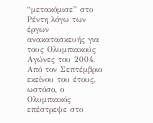“μετακόμισε” στο Ρέντη λόγω των έργων ανακατασκευής για τους Ολυμπιακούς Αγώνες του 2004. Από τον Σεπτέμβριο εκείνου του έτους, ωστόσο, ο Ολυμπιακός επέστρεψε στο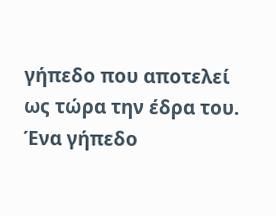γήπεδο που αποτελεί ως τώρα την έδρα του.
Ένα γήπεδο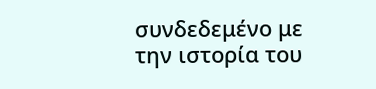συνδεδεμένο με την ιστορία του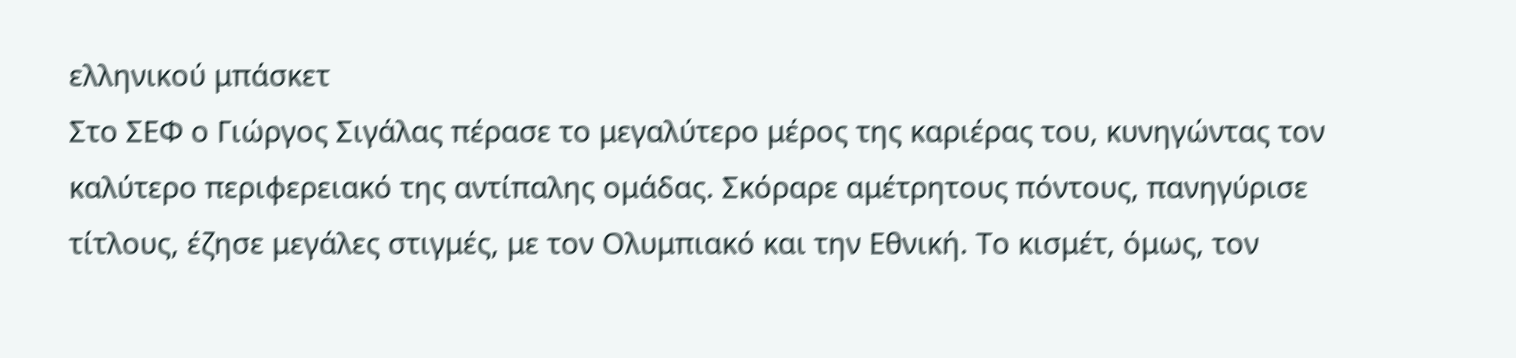ελληνικού μπάσκετ
Στο ΣΕΦ ο Γιώργος Σιγάλας πέρασε το μεγαλύτερο μέρος της καριέρας του, κυνηγώντας τον καλύτερο περιφερειακό της αντίπαλης ομάδας. Σκόραρε αμέτρητους πόντους, πανηγύρισε τίτλους, έζησε μεγάλες στιγμές, με τον Ολυμπιακό και την Εθνική. Το κισμέτ, όμως, τον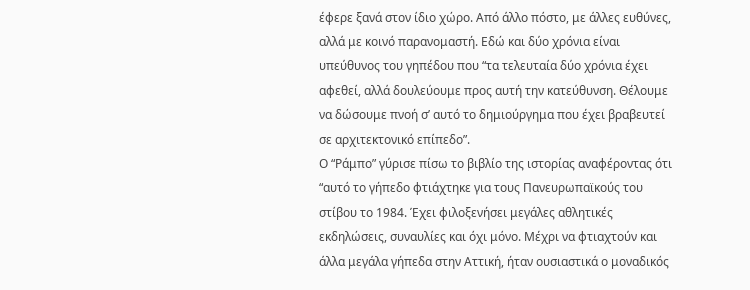έφερε ξανά στον ίδιο χώρο. Από άλλο πόστο, με άλλες ευθύνες, αλλά με κοινό παρανομαστή. Εδώ και δύο χρόνια είναι υπεύθυνος του γηπέδου που “τα τελευταία δύο χρόνια έχει αφεθεί, αλλά δουλεύουμε προς αυτή την κατεύθυνση. Θέλουμε να δώσουμε πνοή σ’ αυτό το δημιούργημα που έχει βραβευτεί σε αρχιτεκτονικό επίπεδο”.
Ο “Ράμπο” γύρισε πίσω το βιβλίο της ιστορίας αναφέροντας ότι “αυτό το γήπεδο φτιάχτηκε για τους Πανευρωπαϊκούς του στίβου το 1984. Έχει φιλοξενήσει μεγάλες αθλητικές εκδηλώσεις, συναυλίες και όχι μόνο. Μέχρι να φτιαχτούν και άλλα μεγάλα γήπεδα στην Αττική, ήταν ουσιαστικά ο μοναδικός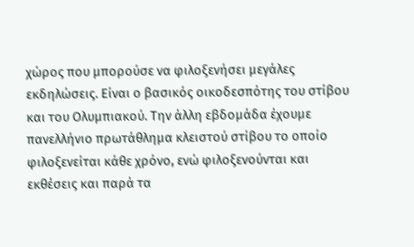χώρος που μπορούσε να φιλοξενήσει μεγάλες εκδηλώσεις. Είναι ο βασικός οικοδεσπότης του στίβου και του Ολυμπιακού. Την άλλη εβδομάδα έχουμε πανελλήνιο πρωτάθλημα κλειστού στίβου το οποίο φιλοξενείται κάθε χρόνο, ενώ φιλοξενούνται και εκθέσεις και παρά τα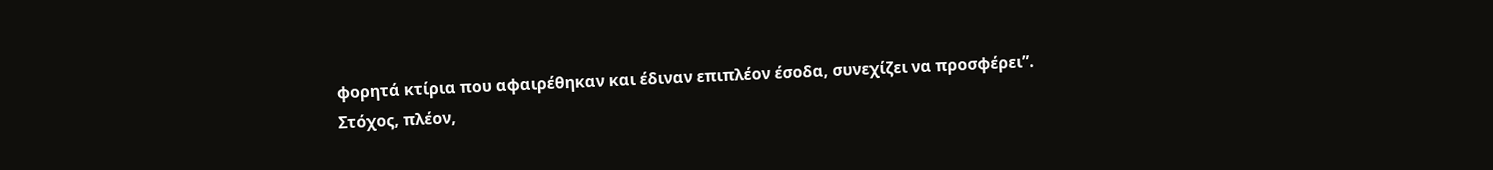φορητά κτίρια που αφαιρέθηκαν και έδιναν επιπλέον έσοδα, συνεχίζει να προσφέρει”.
Στόχος, πλέον,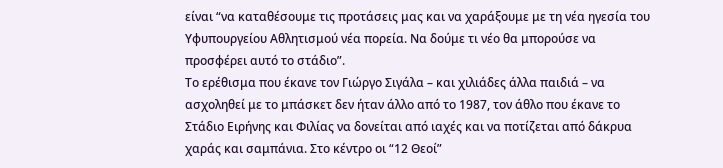είναι “να καταθέσουμε τις προτάσεις μας και να χαράξουμε με τη νέα ηγεσία του Υφυπουργείου Αθλητισμού νέα πορεία. Να δούμε τι νέο θα μπορούσε να προσφέρει αυτό το στάδιο”.
Το ερέθισμα που έκανε τον Γιώργο Σιγάλα – και χιλιάδες άλλα παιδιά – να ασχοληθεί με το μπάσκετ δεν ήταν άλλο από το 1987, τον άθλο που έκανε το Στάδιο Ειρήνης και Φιλίας να δονείται από ιαχές και να ποτίζεται από δάκρυα χαράς και σαμπάνια. Στο κέντρο οι “12 Θεοί”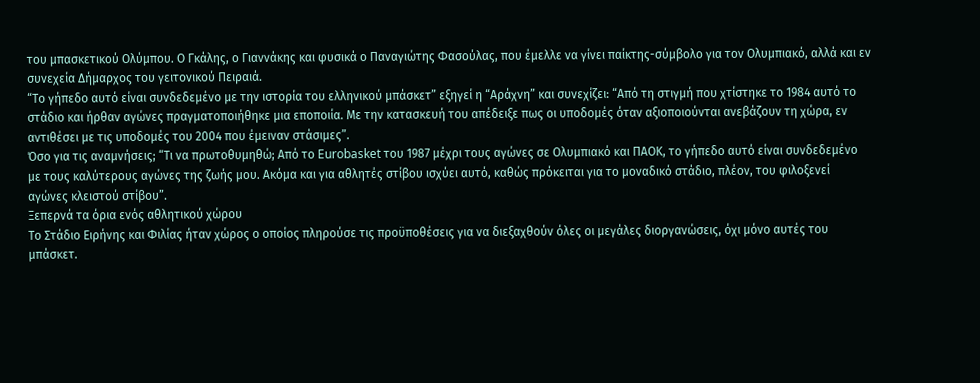του μπασκετικού Ολύμπου. Ο Γκάλης, ο Γιαννάκης και φυσικά ο Παναγιώτης Φασούλας, που έμελλε να γίνει παίκτης-σύμβολο για τον Ολυμπιακό, αλλά και εν συνεχεία Δήμαρχος του γειτονικού Πειραιά.
“Το γήπεδο αυτό είναι συνδεδεμένο με την ιστορία του ελληνικού μπάσκετ” εξηγεί η “Αράχνη” και συνεχίζει: “Από τη στιγμή που χτίστηκε το 1984 αυτό το στάδιο και ήρθαν αγώνες πραγματοποιήθηκε μια εποποιία. Με την κατασκευή του απέδειξε πως οι υποδομές όταν αξιοποιούνται ανεβάζουν τη χώρα, εν αντιθέσει με τις υποδομές του 2004 που έμειναν στάσιμες”.
Όσο για τις αναμνήσεις; “Τι να πρωτοθυμηθώ; Από το Eurobasket του 1987 μέχρι τους αγώνες σε Ολυμπιακό και ΠΑΟΚ, το γήπεδο αυτό είναι συνδεδεμένο με τους καλύτερους αγώνες της ζωής μου. Ακόμα και για αθλητές στίβου ισχύει αυτό, καθώς πρόκειται για το μοναδικό στάδιο, πλέον, του φιλοξενεί αγώνες κλειστού στίβου”.
Ξεπερνά τα όρια ενός αθλητικού χώρου
Το Στάδιο Ειρήνης και Φιλίας ήταν χώρος ο οποίος πληρούσε τις προϋποθέσεις για να διεξαχθούν όλες οι μεγάλες διοργανώσεις, όχι μόνο αυτές του μπάσκετ.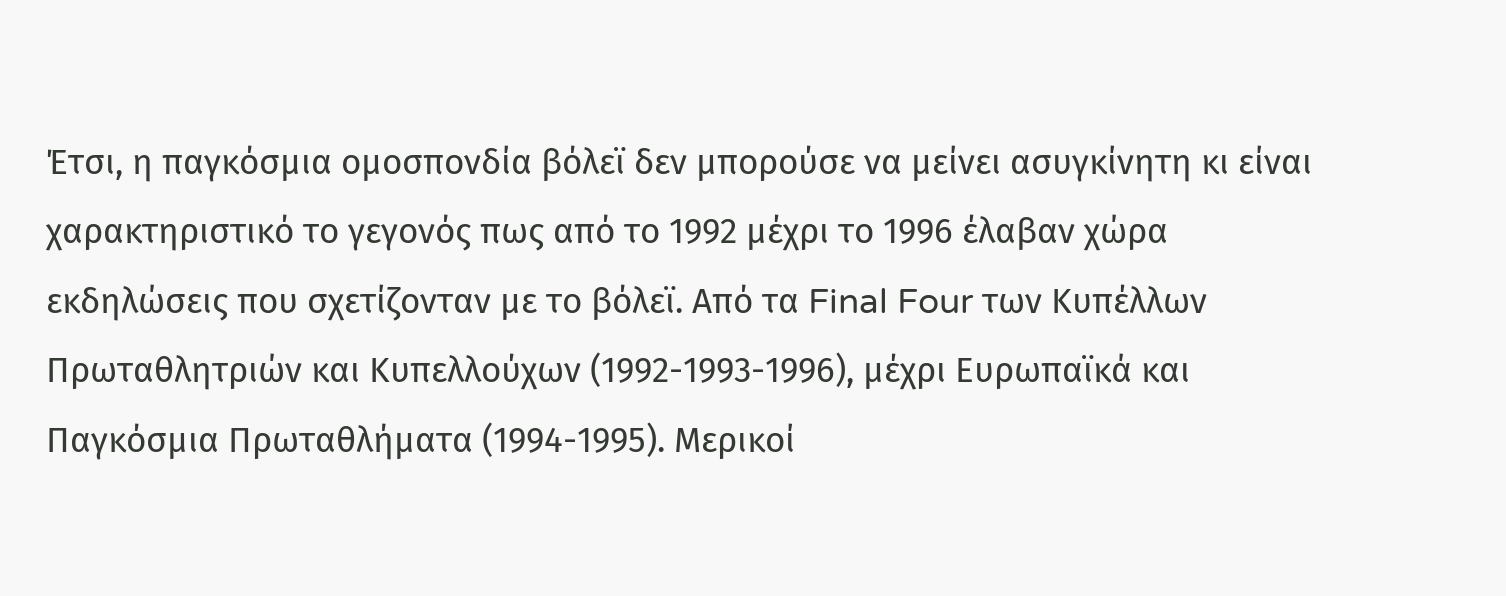Έτσι, η παγκόσμια ομοσπονδία βόλεϊ δεν μπορούσε να μείνει ασυγκίνητη κι είναι χαρακτηριστικό το γεγονός πως από το 1992 μέχρι το 1996 έλαβαν χώρα εκδηλώσεις που σχετίζονταν με το βόλεϊ. Από τα Final Four των Κυπέλλων Πρωταθλητριών και Κυπελλούχων (1992-1993-1996), μέχρι Ευρωπαϊκά και Παγκόσμια Πρωταθλήματα (1994-1995). Μερικοί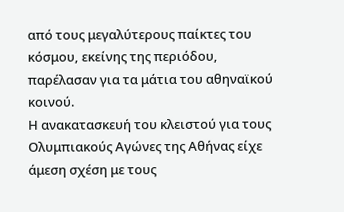από τους μεγαλύτερους παίκτες του κόσμου, εκείνης της περιόδου, παρέλασαν για τα μάτια του αθηναϊκού κοινού.
Η ανακατασκευή του κλειστού για τους Ολυμπιακούς Αγώνες της Αθήνας είχε άμεση σχέση με τους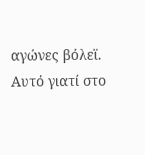αγώνες βόλεϊ. Αυτό γιατί στο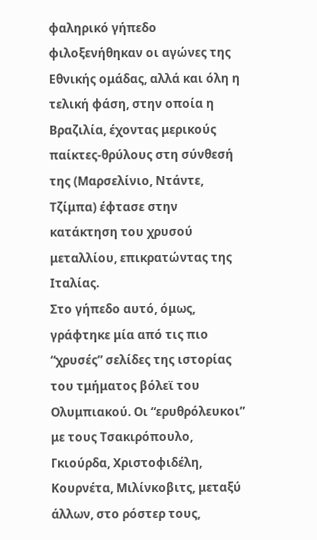φαληρικό γήπεδο φιλοξενήθηκαν οι αγώνες της Εθνικής ομάδας, αλλά και όλη η τελική φάση, στην οποία η Βραζιλία, έχοντας μερικούς παίκτες-θρύλους στη σύνθεσή της (Μαρσελίνιο, Ντάντε, Τζίμπα) έφτασε στην κατάκτηση του χρυσού μεταλλίου, επικρατώντας της Ιταλίας.
Στο γήπεδο αυτό, όμως, γράφτηκε μία από τις πιο “χρυσές” σελίδες της ιστορίας του τμήματος βόλεϊ του Ολυμπιακού. Οι “ερυθρόλευκοι” με τους Τσακιρόπουλο, Γκιούρδα, Χριστοφιδέλη, Κουρνέτα, Μιλίνκοβιτς, μεταξύ άλλων, στο ρόστερ τους,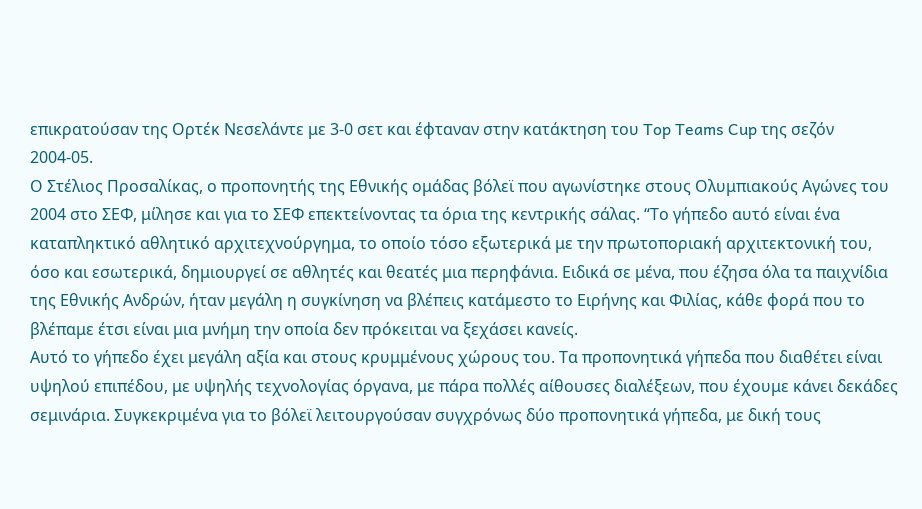επικρατούσαν της Ορτέκ Νεσελάντε με 3-0 σετ και έφταναν στην κατάκτηση του Top Teams Cup της σεζόν 2004-05.
Ο Στέλιος Προσαλίκας, ο προπονητής της Εθνικής ομάδας βόλεϊ που αγωνίστηκε στους Ολυμπιακούς Αγώνες του 2004 στο ΣΕΦ, μίλησε και για το ΣΕΦ επεκτείνοντας τα όρια της κεντρικής σάλας. “Το γήπεδο αυτό είναι ένα καταπληκτικό αθλητικό αρχιτεχνούργημα, το οποίο τόσο εξωτερικά με την πρωτοποριακή αρχιτεκτονική του, όσο και εσωτερικά, δημιουργεί σε αθλητές και θεατές μια περηφάνια. Ειδικά σε μένα, που έζησα όλα τα παιχνίδια της Εθνικής Ανδρών, ήταν μεγάλη η συγκίνηση να βλέπεις κατάμεστο το Ειρήνης και Φιλίας, κάθε φορά που το βλέπαμε έτσι είναι μια μνήμη την οποία δεν πρόκειται να ξεχάσει κανείς.
Αυτό το γήπεδο έχει μεγάλη αξία και στους κρυμμένους χώρους του. Τα προπονητικά γήπεδα που διαθέτει είναι υψηλού επιπέδου, με υψηλής τεχνολογίας όργανα, με πάρα πολλές αίθουσες διαλέξεων, που έχουμε κάνει δεκάδες σεμινάρια. Συγκεκριμένα για το βόλεϊ λειτουργούσαν συγχρόνως δύο προπονητικά γήπεδα, με δική τους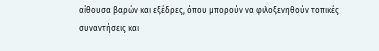αίθουσα βαρών και εξέδρες, όπου μπορούν να φιλοξενηθούν τοπικές συναντήσεις και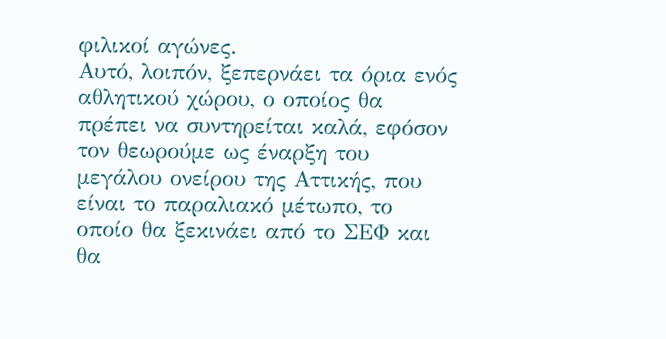φιλικοί αγώνες.
Αυτό, λοιπόν, ξεπερνάει τα όρια ενός αθλητικού χώρου, ο οποίος θα πρέπει να συντηρείται καλά, εφόσον τον θεωρούμε ως έναρξη του μεγάλου ονείρου της Αττικής, που είναι το παραλιακό μέτωπο, το οποίο θα ξεκινάει από το ΣΕΦ και θα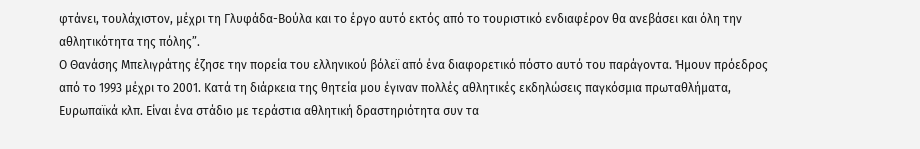φτάνει, τουλάχιστον, μέχρι τη Γλυφάδα-Βούλα και το έργο αυτό εκτός από το τουριστικό ενδιαφέρον θα ανεβάσει και όλη την αθλητικότητα της πόλης”.
Ο Θανάσης Μπελιγράτης έζησε την πορεία του ελληνικού βόλεϊ από ένα διαφορετικό πόστο αυτό του παράγοντα. Ήμουν πρόεδρος από το 1993 μέχρι το 2001. Κατά τη διάρκεια της θητεία μου έγιναν πολλές αθλητικές εκδηλώσεις παγκόσμια πρωταθλήματα, Ευρωπαϊκά κλπ. Είναι ένα στάδιο με τεράστια αθλητική δραστηριότητα συν τα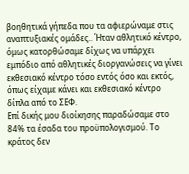βοηθητικά γήπεδα που τα αφιερώναμε στις αναπτυξιακές ομάδες.. Ήταν αθλητικό κέντρο, όμως κατορθώσαμε δίχως να υπάρχει εμπόδιο από αθλητικές διοργανώσεις να γίνει εκθεσιακό κέντρο τόσο εντός όσο και εκτός, όπως είχαμε κάνει και εκθεσιακό κέντρο δίπλα από το ΣΕΦ.
Επί δικής μου διοίκησης παραδώσαμε στο 84% τα έσαδα του προϋπολογισμού. Το κράτος δεν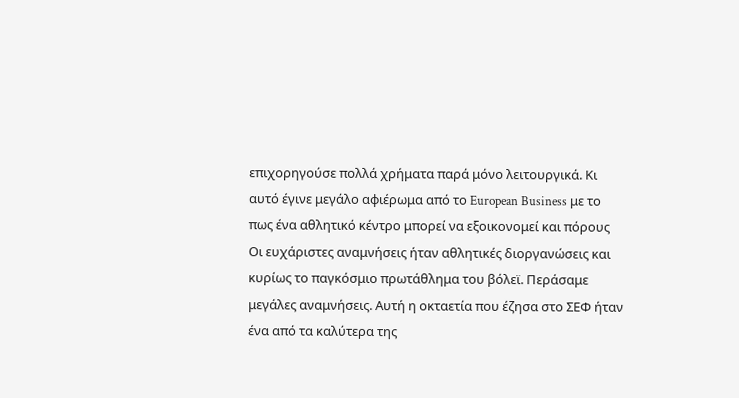επιχορηγούσε πολλά χρήματα παρά μόνο λειτουργικά. Κι αυτό έγινε μεγάλο αφιέρωμα από το European Business με το πως ένα αθλητικό κέντρο μπορεί να εξοικονομεί και πόρους
Οι ευχάριστες αναμνήσεις ήταν αθλητικές διοργανώσεις και κυρίως το παγκόσμιο πρωτάθλημα του βόλεϊ. Περάσαμε μεγάλες αναμνήσεις. Αυτή η οκταετία που έζησα στο ΣΕΦ ήταν ένα από τα καλύτερα της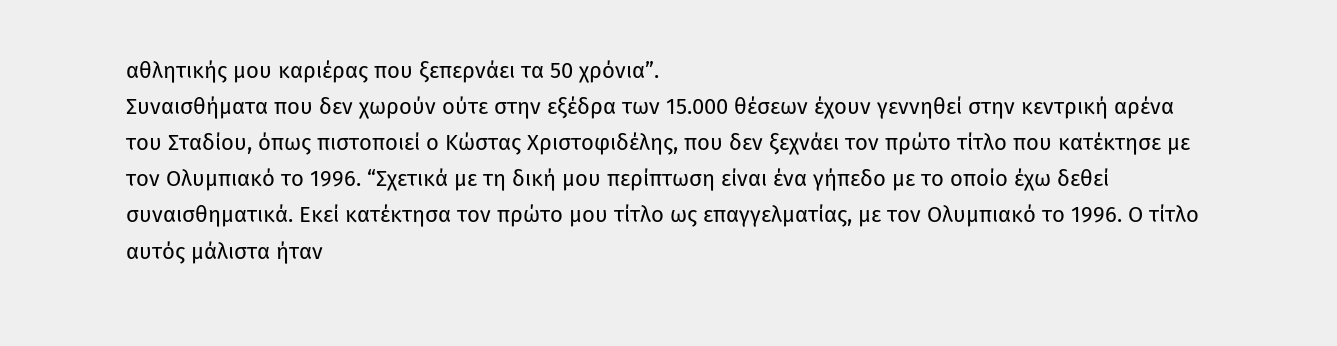αθλητικής μου καριέρας που ξεπερνάει τα 50 χρόνια”.
Συναισθήματα που δεν χωρούν ούτε στην εξέδρα των 15.000 θέσεων έχουν γεννηθεί στην κεντρική αρένα του Σταδίου, όπως πιστοποιεί ο Κώστας Χριστοφιδέλης, που δεν ξεχνάει τον πρώτο τίτλο που κατέκτησε με τον Ολυμπιακό το 1996. “Σχετικά με τη δική μου περίπτωση είναι ένα γήπεδο με το οποίο έχω δεθεί συναισθηματικά. Εκεί κατέκτησα τον πρώτο μου τίτλο ως επαγγελματίας, με τον Ολυμπιακό το 1996. Ο τίτλο αυτός μάλιστα ήταν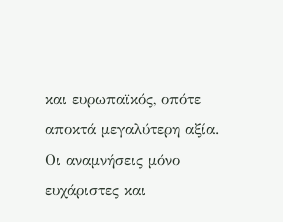και ευρωπαϊκός, οπότε αποκτά μεγαλύτερη αξία. Οι αναμνήσεις μόνο ευχάριστες και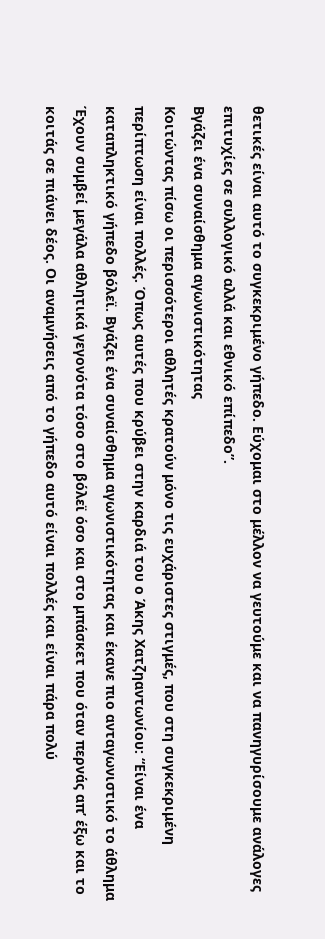θετικές είναι αυτό το συγκεκριμένο γήπεδο. Εύχομαι στο μέλλον να γευτούμε και να πανηγυρίσουμε ανάλογες επιτυχίες σε συλλογικό αλλά και εθνικό επίπεδο”.
Βγάζει ένα συναίσθημα αγωνιστικότητας
Κοιτώντας πίσω οι περισσότεροι αθλητές κρατούν μόνο τις ευχάριστες στιγμές, που στη συγκεκριμένη περίπτωση είναι πολλές. Όπως αυτές που κρύβει στην καρδιά του ο Άκης Χατζηαντωνίου: “Είναι ένα καταπληκτικό γήπεδο βόλεϊ. Βγάζει ένα συναίσθημα αγωνιστικότητας και έκανε πιο ανταγωνιστικό το άθλημα Έχουν συμβεί μεγάλα αθλητικά γεγονότα τόσο στο βόλεϊ όσο και στο μπάσκετ που όταν περνάς απ’ έξω και το κοιτάς σε πιάνει δέος. Οι αναμνήσεις από το γήπεδο αυτό είναι πολλές και είναι πάρα πολύ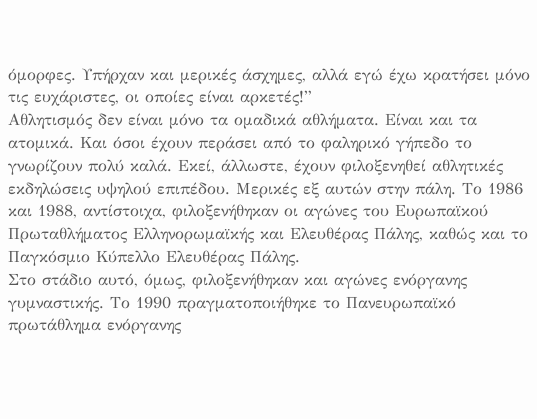όμορφες. Υπήρχαν και μερικές άσχημες, αλλά εγώ έχω κρατήσει μόνο τις ευχάριστες, οι οποίες είναι αρκετές!”
Αθλητισμός δεν είναι μόνο τα ομαδικά αθλήματα. Είναι και τα ατομικά. Και όσοι έχουν περάσει από το φαληρικό γήπεδο το γνωρίζουν πολύ καλά. Εκεί, άλλωστε, έχουν φιλοξενηθεί αθλητικές εκδηλώσεις υψηλού επιπέδου. Μερικές εξ αυτών στην πάλη. Το 1986 και 1988, αντίστοιχα, φιλοξενήθηκαν οι αγώνες του Ευρωπαϊκού Πρωταθλήματος Ελληνορωμαϊκής και Ελευθέρας Πάλης, καθώς και το Παγκόσμιο Κύπελλο Ελευθέρας Πάλης.
Στο στάδιο αυτό, όμως, φιλοξενήθηκαν και αγώνες ενόργανης γυμναστικής. Το 1990 πραγματοποιήθηκε το Πανευρωπαϊκό πρωτάθλημα ενόργανης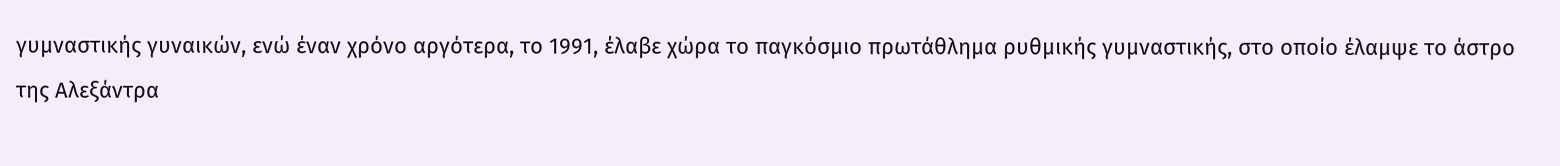γυμναστικής γυναικών, ενώ έναν χρόνο αργότερα, το 1991, έλαβε χώρα το παγκόσμιο πρωτάθλημα ρυθμικής γυμναστικής, στο οποίο έλαμψε το άστρο της Αλεξάντρα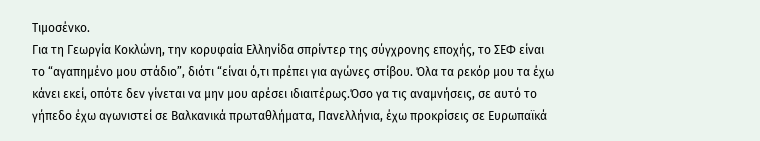Τιμοσένκο.
Για τη Γεωργία Κοκλώνη, την κορυφαία Ελληνίδα σπρίντερ της σύγχρονης εποχής, το ΣΕΦ είναι το “αγαπημένο μου στάδιο”, διότι “είναι ό,τι πρέπει για αγώνες στίβου. Όλα τα ρεκόρ μου τα έχω κάνει εκεί, οπότε δεν γίνεται να μην μου αρέσει ιδιαιτέρως.Όσο γα τις αναμνήσεις, σε αυτό το γήπεδο έχω αγωνιστεί σε Βαλκανικά πρωταθλήματα, Πανελλήνια, έχω προκρίσεις σε Ευρωπαϊκά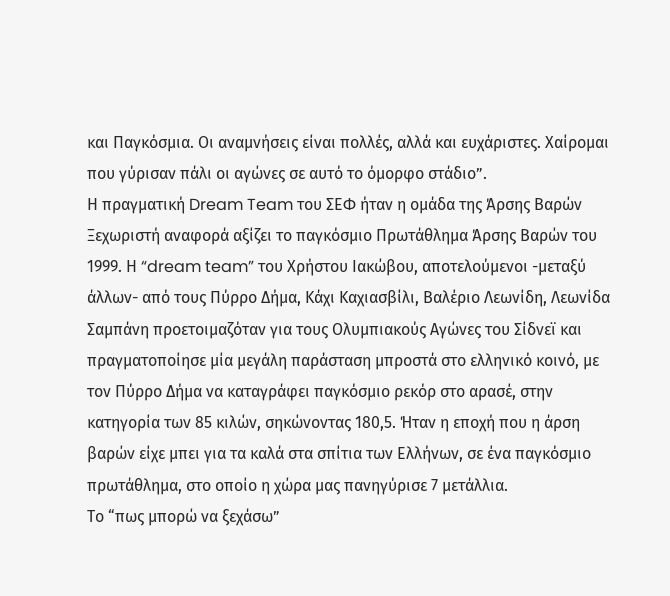και Παγκόσμια. Οι αναμνήσεις είναι πολλές, αλλά και ευχάριστες. Χαίρομαι που γύρισαν πάλι οι αγώνες σε αυτό το όμορφο στάδιο”.
Η πραγματική Dream Team του ΣΕΦ ήταν η ομάδα της Άρσης Βαρών
Ξεχωριστή αναφορά αξίζει το παγκόσμιο Πρωτάθλημα Άρσης Βαρών του 1999. Η “dream team” του Χρήστου Ιακώβου, αποτελούμενοι -μεταξύ άλλων- από τους Πύρρο Δήμα, Κάχι Καχιασβίλι, Βαλέριο Λεωνίδη, Λεωνίδα Σαμπάνη προετοιμαζόταν για τους Ολυμπιακούς Αγώνες του Σίδνεϊ και πραγματοποίησε μία μεγάλη παράσταση μπροστά στο ελληνικό κοινό, με τον Πύρρο Δήμα να καταγράφει παγκόσμιο ρεκόρ στο αρασέ, στην κατηγορία των 85 κιλών, σηκώνοντας 180,5. Ήταν η εποχή που η άρση βαρών είχε μπει για τα καλά στα σπίτια των Ελλήνων, σε ένα παγκόσμιο πρωτάθλημα, στο οποίο η χώρα μας πανηγύρισε 7 μετάλλια.
Το “πως μπορώ να ξεχάσω”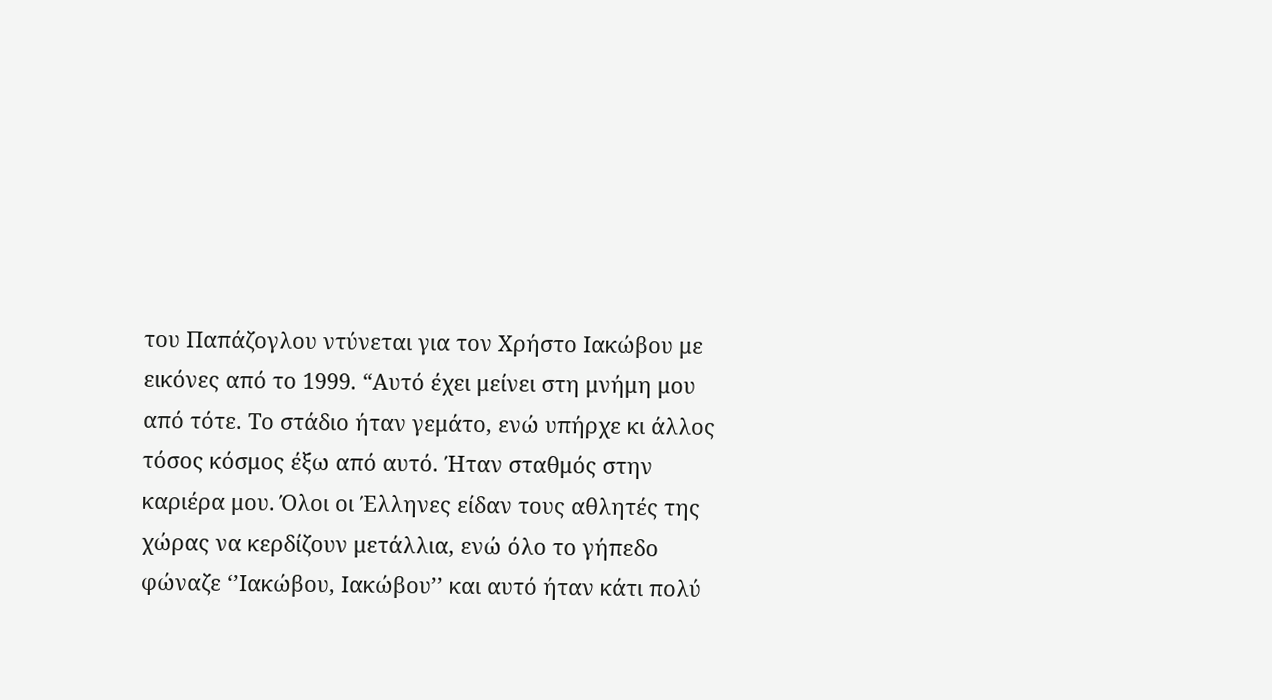του Παπάζογλου ντύνεται για τον Χρήστο Ιακώβου με εικόνες από το 1999. “Αυτό έχει μείνει στη μνήμη μου από τότε. Το στάδιο ήταν γεμάτο, ενώ υπήρχε κι άλλος τόσος κόσμος έξω από αυτό. Ήταν σταθμός στην καριέρα μου. Όλοι οι Έλληνες είδαν τους αθλητές της χώρας να κερδίζουν μετάλλια, ενώ όλο το γήπεδο φώναζε ‘’Ιακώβου, Ιακώβου’’ και αυτό ήταν κάτι πολύ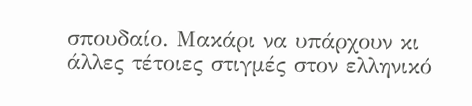σπουδαίο. Μακάρι να υπάρχουν κι άλλες τέτοιες στιγμές στον ελληνικό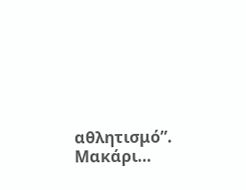αθλητισμό”.
Μακάρι…